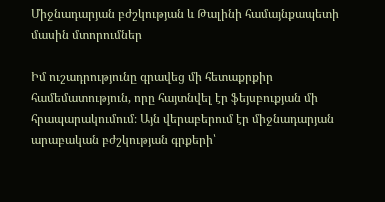Միջնադարյան բժշկության և Թալինի համայնքապետի մասին մտորումներ

Իմ ուշադրությունը գրավեց մի հետաքրքիր համեմատություն, որը հայտնվել էր ֆեյսբուքյան մի հրապարակումում։ Այն վերաբերում էր միջնադարյան արաբական բժշկության գրքերի՝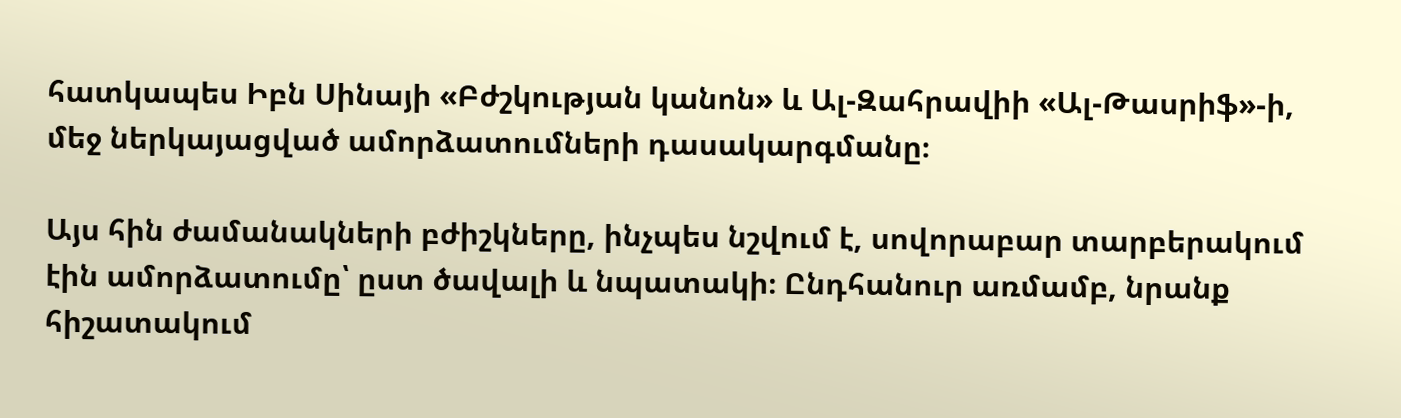հատկապես Իբն Սինայի «Բժշկության կանոն» և Ալ-Զահրավիի «Ալ-Թասրիֆ»-ի, մեջ ներկայացված ամորձատումների դասակարգմանը։

Այս հին ժամանակների բժիշկները, ինչպես նշվում է, սովորաբար տարբերակում էին ամորձատումը՝ ըստ ծավալի և նպատակի։ Ընդհանուր առմամբ, նրանք հիշատակում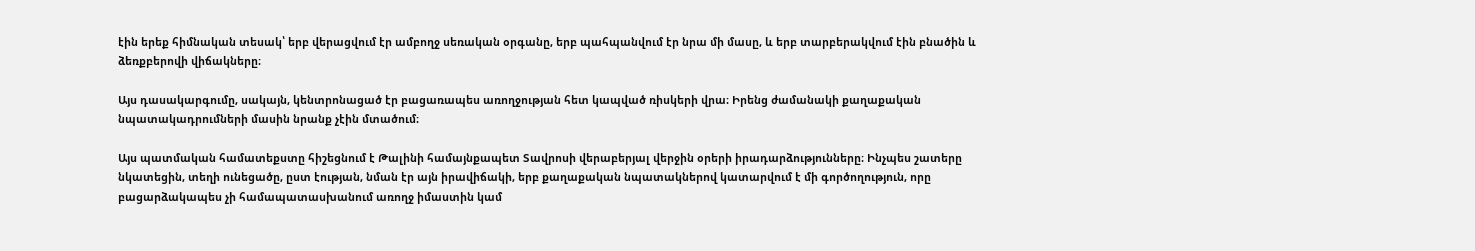էին երեք հիմնական տեսակ՝ երբ վերացվում էր ամբողջ սեռական օրգանը, երբ պահպանվում էր նրա մի մասը, և երբ տարբերակվում էին բնածին և ձեռքբերովի վիճակները։

Այս դասակարգումը, սակայն, կենտրոնացած էր բացառապես առողջության հետ կապված ռիսկերի վրա։ Իրենց ժամանակի քաղաքական նպատակադրումների մասին նրանք չէին մտածում։

Այս պատմական համատեքստը հիշեցնում է Թալինի համայնքապետ Տավրոսի վերաբերյալ վերջին օրերի իրադարձությունները։ Ինչպես շատերը նկատեցին, տեղի ունեցածը, ըստ էության, նման էր այն իրավիճակի, երբ քաղաքական նպատակներով կատարվում է մի գործողություն, որը բացարձակապես չի համապատասխանում առողջ իմաստին կամ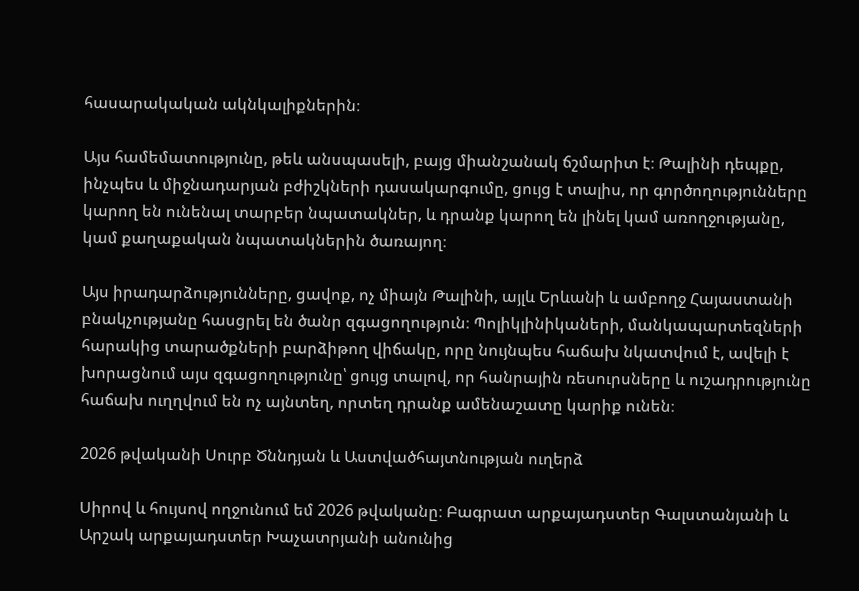հասարակական ակնկալիքներին։

Այս համեմատությունը, թեև անսպասելի, բայց միանշանակ ճշմարիտ է։ Թալինի դեպքը, ինչպես և միջնադարյան բժիշկների դասակարգումը, ցույց է տալիս, որ գործողությունները կարող են ունենալ տարբեր նպատակներ, և դրանք կարող են լինել կամ առողջությանը, կամ քաղաքական նպատակներին ծառայող։

Այս իրադարձությունները, ցավոք, ոչ միայն Թալինի, այլև Երևանի և ամբողջ Հայաստանի բնակչությանը հասցրել են ծանր զգացողություն։ Պոլիկլինիկաների, մանկապարտեզների հարակից տարածքների բարձիթող վիճակը, որը նույնպես հաճախ նկատվում է, ավելի է խորացնում այս զգացողությունը՝ ցույց տալով, որ հանրային ռեսուրսները և ուշադրությունը հաճախ ուղղվում են ոչ այնտեղ, որտեղ դրանք ամենաշատը կարիք ունեն։

2026 թվականի Սուրբ Ծննդյան և Աստվածհայտնության ուղերձ

Սիրով և հույսով ողջունում եմ 2026 թվականը։ Բագրատ արքայադստեր Գալստանյանի և Արշակ արքայադստեր Խաչատրյանի անունից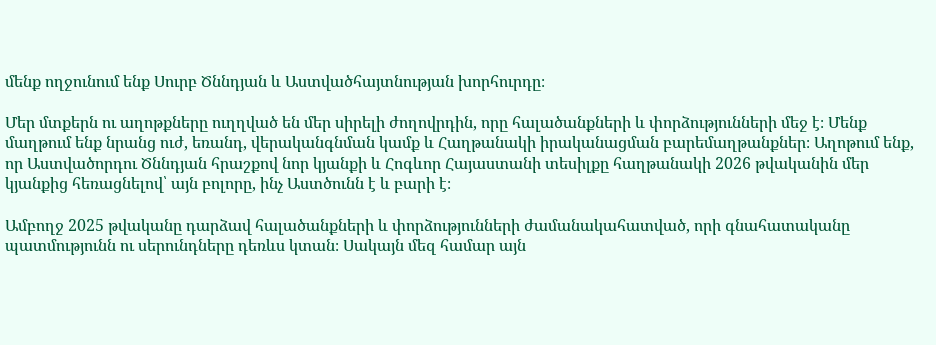մենք ողջունում ենք Սուրբ Ծննդյան և Աստվածհայտնության խորհուրդը։

Մեր մտքերն ու աղոթքները ուղղված են մեր սիրելի ժողովրդին, որը հալածանքների և փորձությունների մեջ է։ Մենք մաղթում ենք նրանց ուժ, եռանդ, վերականգնման կամք և Հաղթանակի իրականացման բարեմաղթանքներ։ Աղոթում ենք, որ Աստվածորդու Ծննդյան հրաշքով նոր կյանքի և Հոգևոր Հայաստանի տեսիլքը հաղթանակի 2026 թվականին մեր կյանքից հեռացնելով՝ այն բոլորը, ինչ Աստծունն է և բարի է։

Ամբողջ 2025 թվականը դարձավ հալածանքների և փորձությունների ժամանակահատված, որի գնահատականը պատմությունն ու սերունդները դեռևս կտան։ Սակայն մեզ համար այն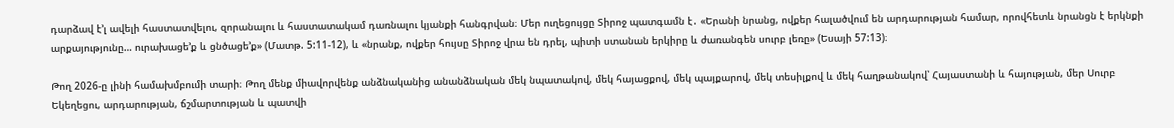դարձավ է’լ ավելի հաստատվելու, զորանալու և հաստատակամ դառնալու կյանքի հանգրվան։ Մեր ուղեցույցը Տիրոջ պատգամն է․ «Երանի նրանց, ովքեր հալածվում են արդարության համար, որովհետև նրանցն է երկնքի արքայությունը… ուրախացե’ք և ցնծացե’ք» (Մատթ. 5:11-12), և «նրանք, ովքեր հույսը Տիրոջ վրա են դրել, պիտի ստանան երկիրը և ժառանգեն սուրբ լեռը» (Եսայի 57:13)։

Թող 2026-ը լինի համախմբումի տարի։ Թող մենք միավորվենք անձնականից անանձնական մեկ նպատակով, մեկ հայացքով, մեկ պայքարով, մեկ տեսիլքով և մեկ հաղթանակով՝ Հայաստանի և հայության, մեր Սուրբ Եկեղեցու, արդարության, ճշմարտության և պատվի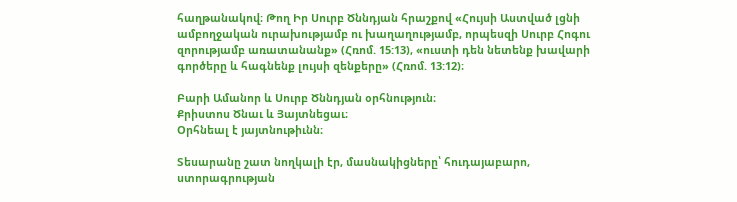հաղթանակով։ Թող Իր Սուրբ Ծննդյան հրաշքով «Հույսի Աստված լցնի ամբողջական ուրախությամբ ու խաղաղությամբ, որպեսզի Սուրբ Հոգու զորությամբ առատանանք» (Հռոմ. 15:13), «ուստի դեն նետենք խավարի գործերը և հագնենք լույսի զենքերը» (Հռոմ. 13:12)։

Բարի Ամանոր և Սուրբ Ծննդյան օրհնություն։
Քրիստոս Ծնաւ և Յայտնեցաւ։
Օրհնեալ է յայտնութիւնն։

Տեսարանը շատ նողկալի էր, մասնակիցները՝ հուդայաբարո, ստորագրության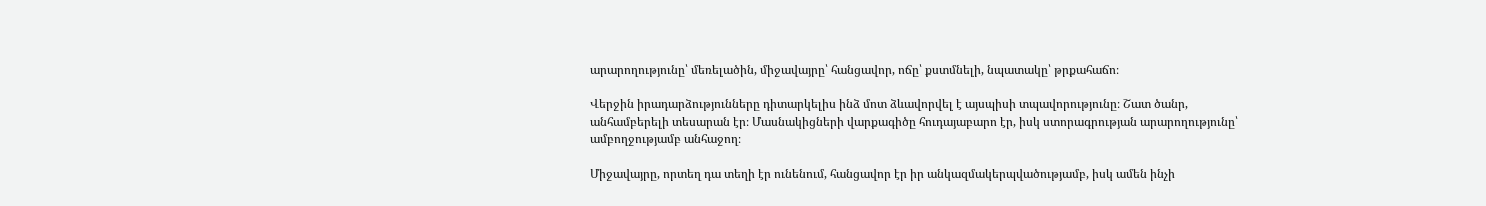արարողությունը՝ մեռելածին, միջավայրը՝ հանցավոր, ոճը՝ քստմնելի, նպատակը՝ թրքահաճո։

Վերջին իրադարձությունները դիտարկելիս ինձ մոտ ձևավորվել է այսպիսի տպավորությունը։ Շատ ծանր, անհամբերելի տեսարան էր։ Մասնակիցների վարքագիծը հուդայաբարո էր, իսկ ստորագրության արարողությունը՝ ամբողջությամբ անհաջող։

Միջավայրը, որտեղ դա տեղի էր ունենում, հանցավոր էր իր անկազմակերպվածությամբ, իսկ ամեն ինչի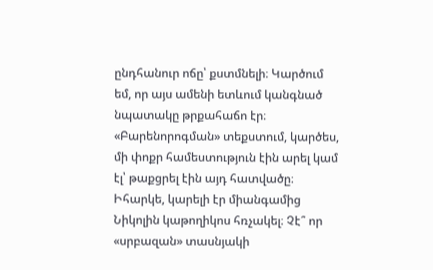ընդհանուր ոճը՝ քստմնելի։ Կարծում եմ, որ այս ամենի ետևում կանգնած նպատակը թրքահաճո էր։ «Բարենորոգման» տեքստում, կարծես, մի փոքր համեստություն էին արել կամ էլ՝ թաքցրել էին այդ հատվածը։ Իհարկե, կարելի էր միանգամից Նիկոլին կաթողիկոս հռչակել։ Չէ՞ որ «սրբազան» տասնյակի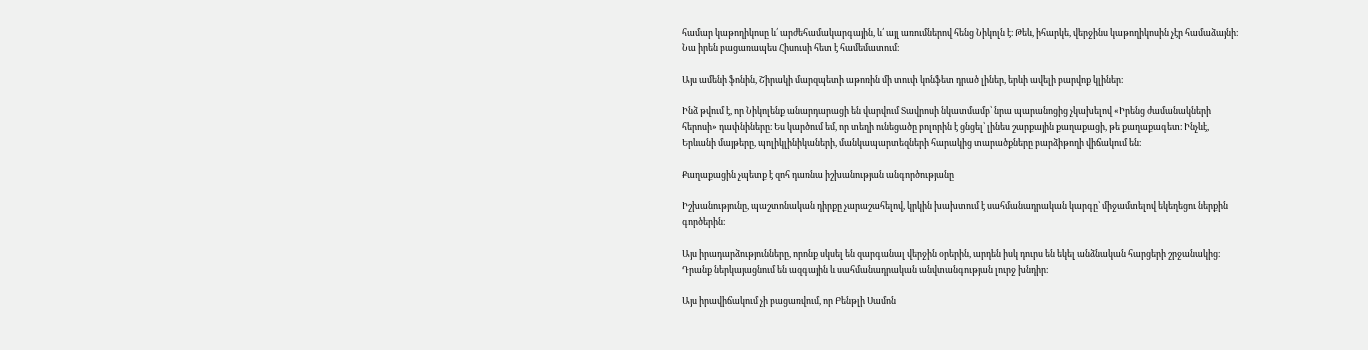համար կաթողիկոսը և՛ արժեհամակարգային, և՛ այլ առումներով հենց Նիկոլն է։ Թեև, իհարկե, վերջինս կաթողիկոսին չէր համաձայնի։ Նա իրեն բացառապես Հիսուսի հետ է համեմատում։

Այս ամենի ֆոնին, Շիրակի մարզպետի աթոռին մի տուփ կոնֆետ դրած լիներ, երևի ավելի բարվոք կլիներ։

Ինձ թվում է, որ Նիկոլենք անարդարացի են վարվում Տավրոսի նկատմամբ՝ նրա պարանոցից չկախելով «Իրենց ժամանակների հերոսի» դափնիները։ Ես կարծում եմ, որ տեղի ունեցածը բոլորին է ցնցել՝ լինես շարքային քաղաքացի, թե քաղաքագետ։ Ինչևէ, Երևանի մայթերը, պոլիկլինիկաների, մանկապարտեզների հարակից տարածքները բարձիթողի վիճակում են։

Քաղաքացին չպետք է զոհ դառնա իշխանության անգործությանը

Իշխանությունը, պաշտոնական դիրքը չարաշահելով, կրկին խախտում է սահմանադրական կարգը՝ միջամտելով եկեղեցու ներքին գործերին։

Այս իրադարձությունները, որոնք սկսել են զարգանալ վերջին օրերին, արդեն իսկ դուրս են եկել անձնական հարցերի շրջանակից։ Դրանք ներկայացնում են ազգային և սահմանադրական անվտանգության լուրջ խնդիր։

Այս իրավիճակում չի բացառվում, որ Բենթլի Սամոն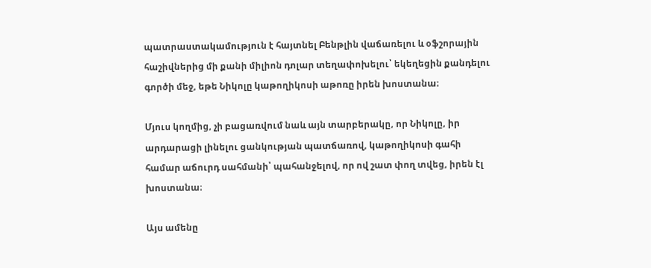պատրաստակամություն է հայտնել Բենթլին վաճառելու և օֆշորային հաշիվներից մի քանի միլիոն դոլար տեղափոխելու՝ եկեղեցին քանդելու գործի մեջ, եթե Նիկոլը կաթողիկոսի աթոռը իրեն խոստանա։

Մյուս կողմից, չի բացառվում նաև այն տարբերակը, որ Նիկոլը, իր արդարացի լինելու ցանկության պատճառով, կաթողիկոսի գահի համար աճուրդ սահմանի՝ պահանջելով, որ ով շատ փող տվեց, իրեն էլ խոստանա։

Այս ամենը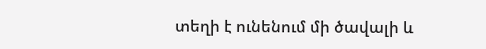տեղի է ունենում մի ծավալի և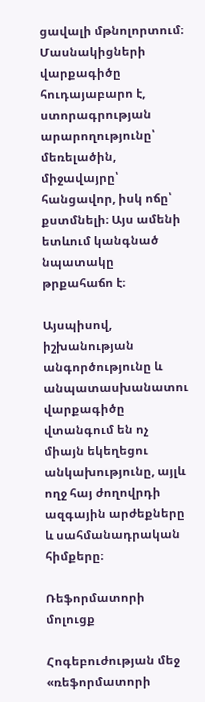ցավալի մթնոլորտում։ Մասնակիցների վարքագիծը հուդայաբարո է, ստորագրության արարողությունը՝ մեռելածին, միջավայրը՝ հանցավոր, իսկ ոճը՝ քստմնելի։ Այս ամենի ետևում կանգնած նպատակը թրքահաճո է։

Այսպիսով, իշխանության անգործությունը և անպատասխանատու վարքագիծը վտանգում են ոչ միայն եկեղեցու անկախությունը, այլև ողջ հայ ժողովրդի ազգային արժեքները և սահմանադրական հիմքերը։

Ռեֆորմատորի մոլուցք

Հոգեբուժության մեջ «ռեֆորմատորի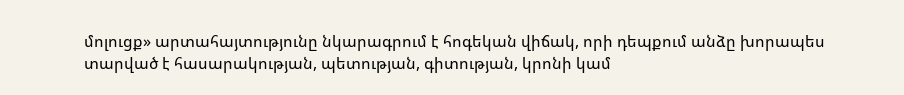մոլուցք» արտահայտությունը նկարագրում է հոգեկան վիճակ, որի դեպքում անձը խորապես տարված է հասարակության, պետության, գիտության, կրոնի կամ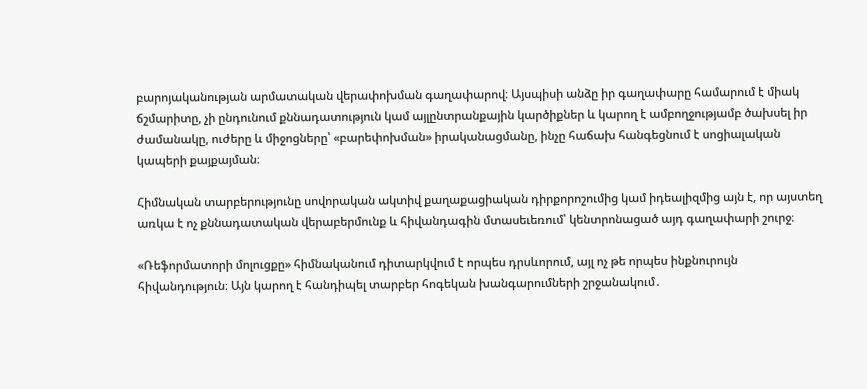բարոյականության արմատական վերափոխման գաղափարով։ Այսպիսի անձը իր գաղափարը համարում է միակ ճշմարիտը, չի ընդունում քննադատություն կամ այլընտրանքային կարծիքներ և կարող է ամբողջությամբ ծախսել իր ժամանակը, ուժերը և միջոցները՝ «բարեփոխման» իրականացմանը, ինչը հաճախ հանգեցնում է սոցիալական կապերի քայքայման։

Հիմնական տարբերությունը սովորական ակտիվ քաղաքացիական դիրքորոշումից կամ իդեալիզմից այն է, որ այստեղ առկա է ոչ քննադատական վերաբերմունք և հիվանդագին մտասեւեռում՝ կենտրոնացած այդ գաղափարի շուրջ։

«Ռեֆորմատորի մոլուցքը» հիմնականում դիտարկվում է որպես դրսևորում, այլ ոչ թե որպես ինքնուրույն հիվանդություն։ Այն կարող է հանդիպել տարբեր հոգեկան խանգարումների շրջանակում․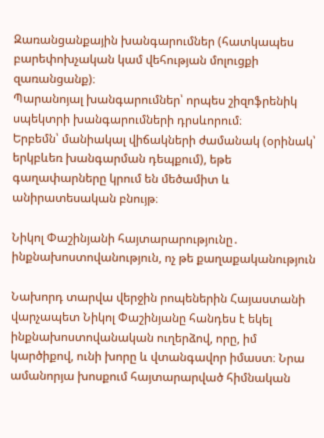Զառանցանքային խանգարումներ (հատկապես բարեփոխչական կամ վեհության մոլուցքի զառանցանք)։
Պարանոյալ խանգարումներ՝ որպես շիզոֆրենիկ սպեկտրի խանգարումների դրսևորում։
Երբեմն՝ մանիակալ վիճակների ժամանակ (օրինակ՝ երկբևեռ խանգարման դեպքում), եթե գաղափարները կրում են մեծամիտ և անիրատեսական բնույթ։

Նիկոլ Փաշինյանի հայտարարությունը․ ինքնախոստովանություն, ոչ թե քաղաքականություն

Նախորդ տարվա վերջին րոպեներին Հայաստանի վարչապետ Նիկոլ Փաշինյանը հանդես է եկել ինքնախոստովանական ուղերձով, որը, իմ կարծիքով, ունի խորը և վտանգավոր իմաստ։ Նրա ամանորյա խոսքում հայտարարված հիմնական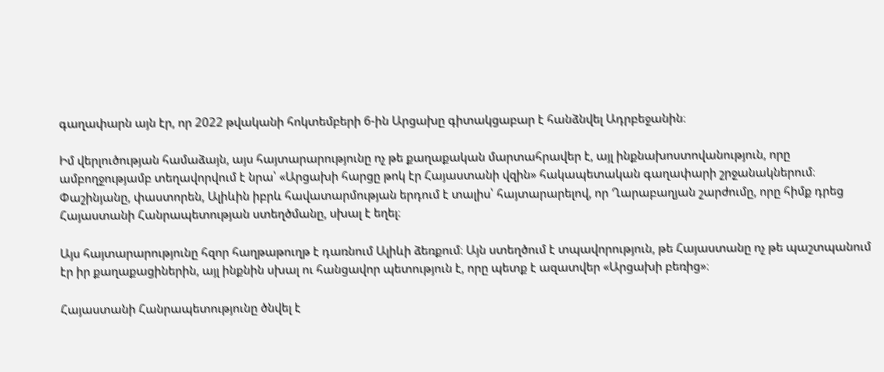գաղափարն այն էր, որ 2022 թվականի հոկտեմբերի 6-ին Արցախը գիտակցաբար է հանձնվել Ադրբեջանին։

Իմ վերլուծության համաձայն, այս հայտարարությունը ոչ թե քաղաքական մարտահրավեր է, այլ ինքնախոստովանություն, որը ամբողջությամբ տեղավորվում է նրա՝ «Արցախի հարցը թոկ էր Հայաստանի վզին» հակապետական գաղափարի շրջանակներում։ Փաշինյանը, փաստորեն, Ալիևին իբրև հավատարմության երդում է տալիս՝ հայտարարելով, որ Ղարաբաղյան շարժումը, որը հիմք դրեց Հայաստանի Հանրապետության ստեղծմանը, սխալ է եղել։

Այս հայտարարությունը հզոր հաղթաթուղթ է դառնում Ալիևի ձեռքում։ Այն ստեղծում է տպավորություն, թե Հայաստանը ոչ թե պաշտպանում էր իր քաղաքացիներին, այլ ինքնին սխալ ու հանցավոր պետություն է, որը պետք է ազատվեր «Արցախի բեռից»։

Հայաստանի Հանրապետությունը ծնվել է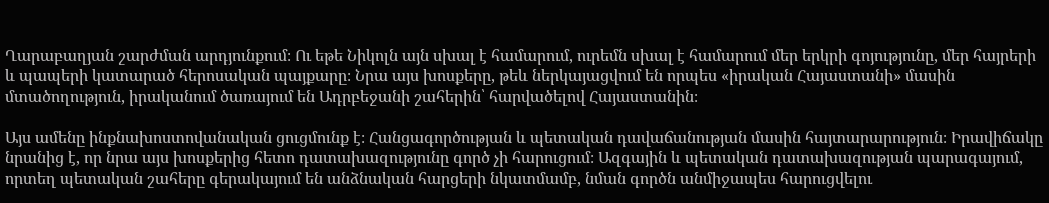Ղարաբաղյան շարժման արդյունքում։ Ու եթե Նիկոլն այն սխալ է համարում, ուրեմն սխալ է համարում մեր երկրի գոյությունը, մեր հայրերի և պապերի կատարած հերոսական պայքարը։ Նրա այս խոսքերը, թեև ներկայացվում են որպես «իրական Հայաստանի» մասին մտածողություն, իրականում ծառայում են Ադրբեջանի շահերին՝ հարվածելով Հայաստանին։

Այս ամենը ինքնախոստովանական ցուցմունք է։ Հանցագործության և պետական դավաճանության մասին հայտարարություն։ Իրավիճակը նրանից է, որ նրա այս խոսքերից հետո դատախազությունը գործ չի հարուցում։ Ազգային և պետական դատախազության պարագայում, որտեղ պետական շահերը գերակայում են անձնական հարցերի նկատմամբ, նման գործն անմիջապես հարուցվելու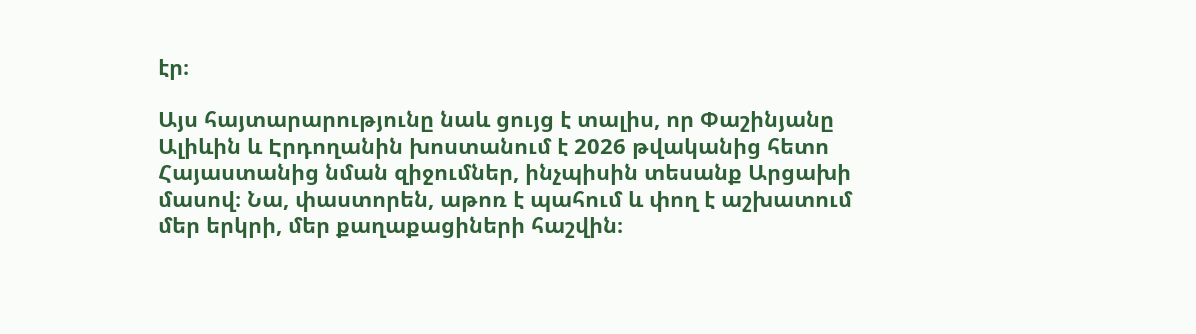էր։

Այս հայտարարությունը նաև ցույց է տալիս, որ Փաշինյանը Ալիևին և Էրդողանին խոստանում է 2026 թվականից հետո Հայաստանից նման զիջումներ, ինչպիսին տեսանք Արցախի մասով։ Նա, փաստորեն, աթոռ է պահում և փող է աշխատում մեր երկրի, մեր քաղաքացիների հաշվին։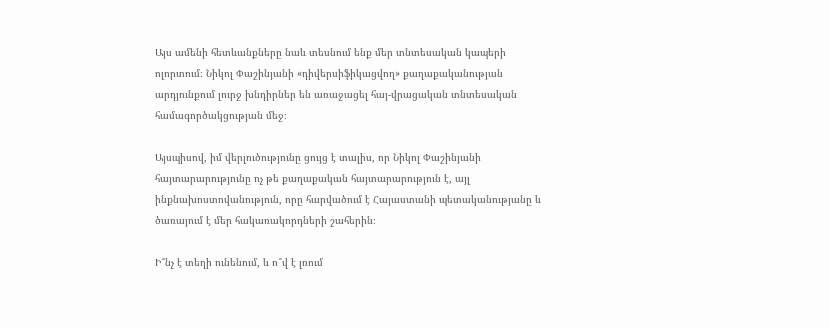Այս ամենի հետևանքները նաև տեսնում ենք մեր տնտեսական կապերի ոլորտում։ Նիկոլ Փաշինյանի «դիվերսիֆիկացվող» քաղաքականության արդյունքում լուրջ խնդիրներ են առաջացել հայ-վրացական տնտեսական համագործակցության մեջ։

Այսպիսով, իմ վերլուծությունը ցույց է տալիս, որ Նիկոլ Փաշինյանի հայտարարությունը ոչ թե քաղաքական հայտարարություն է, այլ ինքնախոստովանություն, որը հարվածում է Հայաստանի պետականությանը և ծառայում է մեր հակառակորդների շահերին։

Ի՞նչ է տեղի ունենում, և ո՞վ է լռում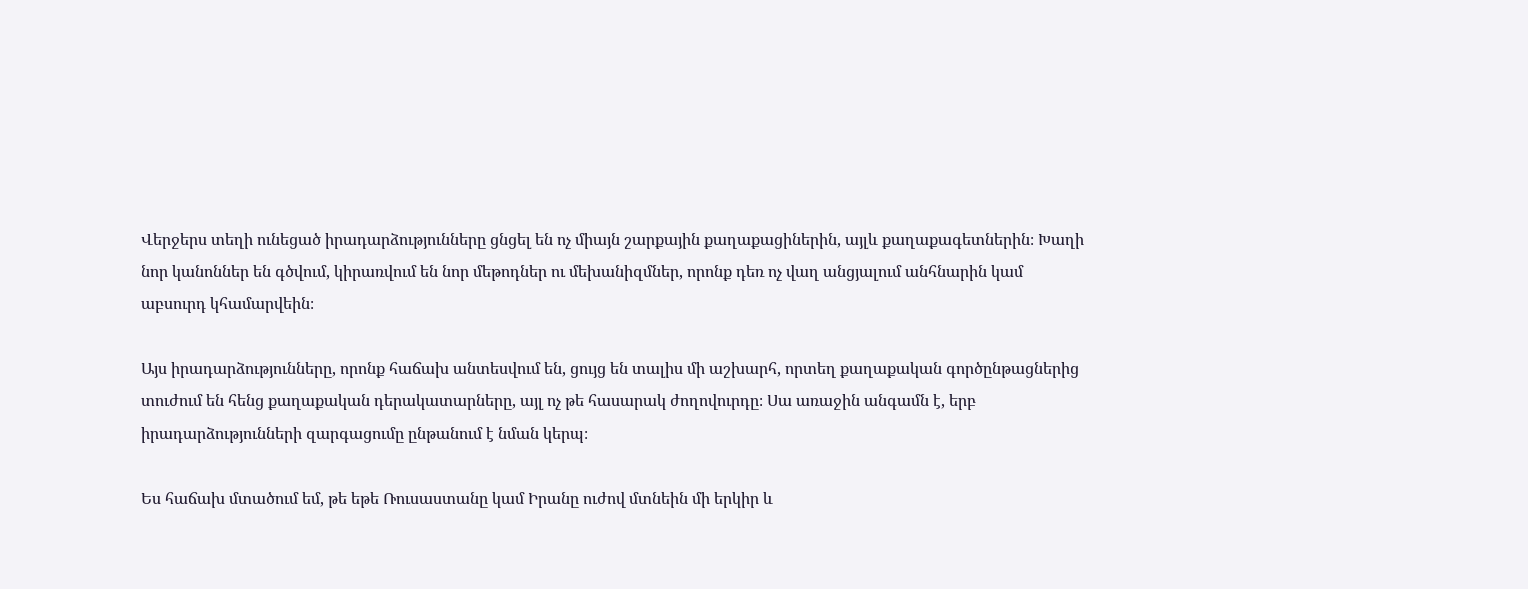Վերջերս տեղի ունեցած իրադարձությունները ցնցել են ոչ միայն շարքային քաղաքացիներին, այլև քաղաքագետներին։ Խաղի նոր կանոններ են գծվում, կիրառվում են նոր մեթոդներ ու մեխանիզմներ, որոնք դեռ ոչ վաղ անցյալում անհնարին կամ աբսուրդ կհամարվեին։

Այս իրադարձությունները, որոնք հաճախ անտեսվում են, ցույց են տալիս մի աշխարհ, որտեղ քաղաքական գործընթացներից տուժում են հենց քաղաքական դերակատարները, այլ ոչ թե հասարակ ժողովուրդը։ Սա առաջին անգամն է, երբ իրադարձությունների զարգացումը ընթանում է նման կերպ։

Ես հաճախ մտածում եմ, թե եթե Ռուսաստանը կամ Իրանը ուժով մտնեին մի երկիր և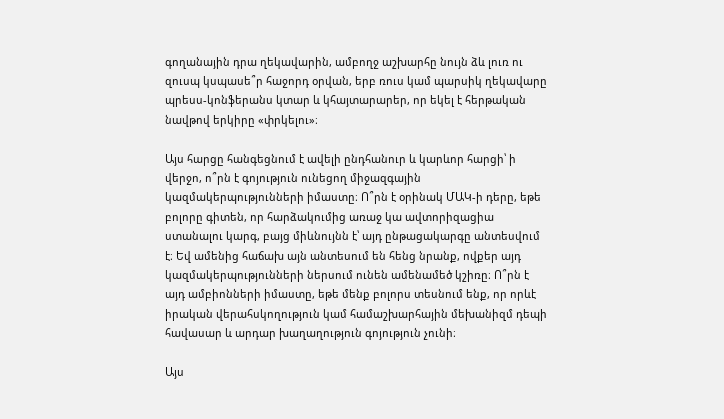գողանային դրա ղեկավարին, ամբողջ աշխարհը նույն ձև լուռ ու զուսպ կսպասե՞ր հաջորդ օրվան, երբ ռուս կամ պարսիկ ղեկավարը պրեսս-կոնֆերանս կտար և կհայտարարեր, որ եկել է հերթական նավթով երկիրը «փրկելու»։

Այս հարցը հանգեցնում է ավելի ընդհանուր և կարևոր հարցի՝ ի վերջո, ո՞րն է գոյություն ունեցող միջազգային կազմակերպությունների իմաստը։ Ո՞րն է օրինակ ՄԱԿ-ի դերը, եթե բոլորը գիտեն, որ հարձակումից առաջ կա ավտորիզացիա ստանալու կարգ, բայց միևնույնն է՝ այդ ընթացակարգը անտեսվում է։ Եվ ամենից հաճախ այն անտեսում են հենց նրանք, ովքեր այդ կազմակերպությունների ներսում ունեն ամենամեծ կշիռը։ Ո՞րն է այդ ամբիոնների իմաստը, եթե մենք բոլորս տեսնում ենք, որ որևէ իրական վերահսկողություն կամ համաշխարհային մեխանիզմ դեպի հավասար և արդար խաղաղություն գոյություն չունի։

Այս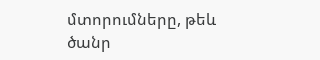մտորումները, թեև ծանր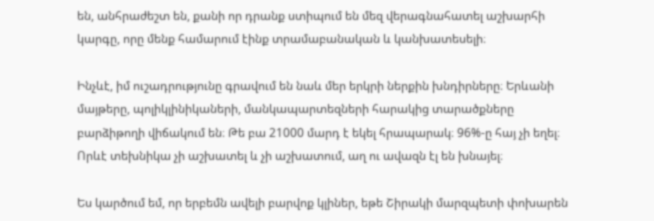են, անհրաժեշտ են, քանի որ դրանք ստիպում են մեզ վերագնահատել աշխարհի կարգը, որը մենք համարում էինք տրամաբանական և կանխատեսելի։

Ինչևէ, իմ ուշադրությունը գրավում են նաև մեր երկրի ներքին խնդիրները։ Երևանի մայթերը, պոլիկլինիկաների, մանկապարտեզների հարակից տարածքները բարձիթողի վիճակում են։ Թե բա 21000 մարդ է եկել հրապարակ։ 96%-ը հայ չի եղել։ Որևէ տեխնիկա չի աշխատել և չի աշխատում, աղ ու ավազն էլ են խնայել։

Ես կարծում եմ, որ երբեմն ավելի բարվոք կլիներ, եթե Շիրակի մարզպետի փոխարեն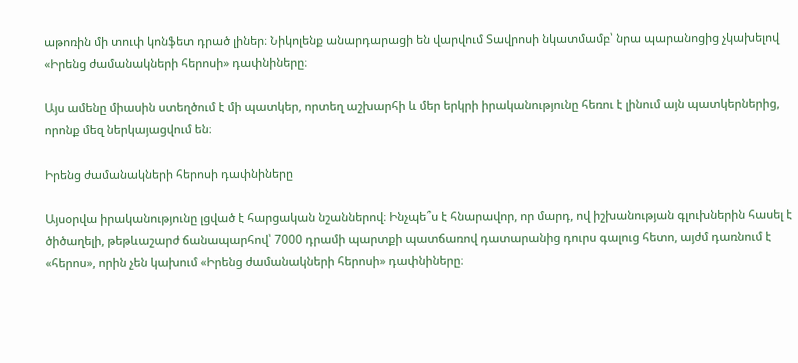աթոռին մի տուփ կոնֆետ դրած լիներ։ Նիկոլենք անարդարացի են վարվում Տավրոսի նկատմամբ՝ նրա պարանոցից չկախելով «Իրենց ժամանակների հերոսի» դափնիները։

Այս ամենը միասին ստեղծում է մի պատկեր, որտեղ աշխարհի և մեր երկրի իրականությունը հեռու է լինում այն պատկերներից, որոնք մեզ ներկայացվում են։

Իրենց ժամանակների հերոսի դափնիները

Այսօրվա իրականությունը լցված է հարցական նշաններով։ Ինչպե՞ս է հնարավոր, որ մարդ, ով իշխանության գլուխներին հասել է ծիծաղելի, թեթևաշարժ ճանապարհով՝ 7000 դրամի պարտքի պատճառով դատարանից դուրս գալուց հետո, այժմ դառնում է «հերոս», որին չեն կախում «Իրենց ժամանակների հերոսի» դափնիները։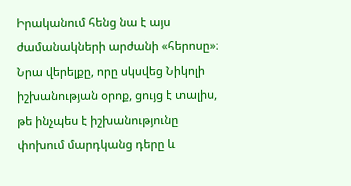Իրականում հենց նա է այս ժամանակների արժանի «հերոսը»։ Նրա վերելքը, որը սկսվեց Նիկոլի իշխանության օրոք, ցույց է տալիս, թե ինչպես է իշխանությունը փոխում մարդկանց դերը և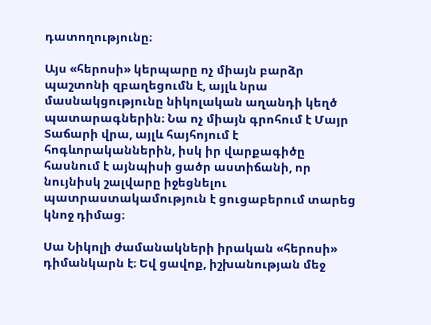դատողությունը։

Այս «հերոսի» կերպարը ոչ միայն բարձր պաշտոնի զբաղեցումն է, այլև նրա մասնակցությունը նիկոլական աղանդի կեղծ պատարագներին։ Նա ոչ միայն գրոհում է Մայր Տաճարի վրա, այլև հայհոյում է հոգևորականներին, իսկ իր վարքագիծը հասնում է այնպիսի ցածր աստիճանի, որ նույնիսկ շալվարը իջեցնելու պատրաստակամություն է ցուցաբերում տարեց կնոջ դիմաց։

Սա Նիկոլի ժամանակների իրական «հերոսի» դիմանկարն է։ Եվ ցավոք, իշխանության մեջ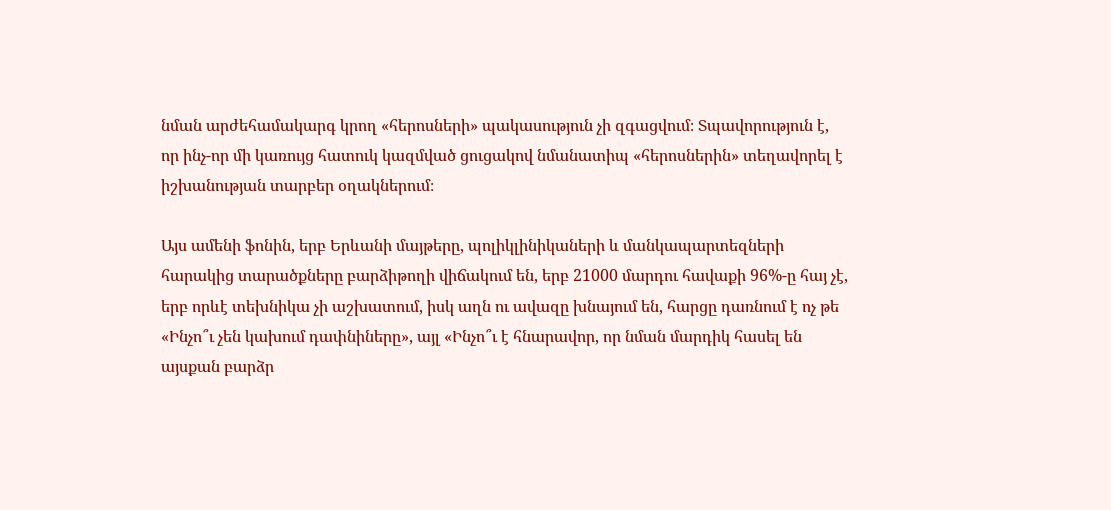նման արժեհամակարգ կրող «հերոսների» պակասություն չի զգացվում։ Տպավորություն է, որ ինչ-որ մի կառույց հատուկ կազմված ցուցակով նմանատիպ «հերոսներին» տեղավորել է իշխանության տարբեր օղակներում։

Այս ամենի ֆոնին, երբ Երևանի մայթերը, պոլիկլինիկաների և մանկապարտեզների հարակից տարածքները բարձիթողի վիճակում են, երբ 21000 մարդու հավաքի 96%-ը հայ չէ, երբ որևէ տեխնիկա չի աշխատում, իսկ աղն ու ավազը խնայում են, հարցը դառնում է ոչ թե «Ինչո՞ւ չեն կախում դափնիները», այլ «Ինչո՞ւ է հնարավոր, որ նման մարդիկ հասել են այսքան բարձր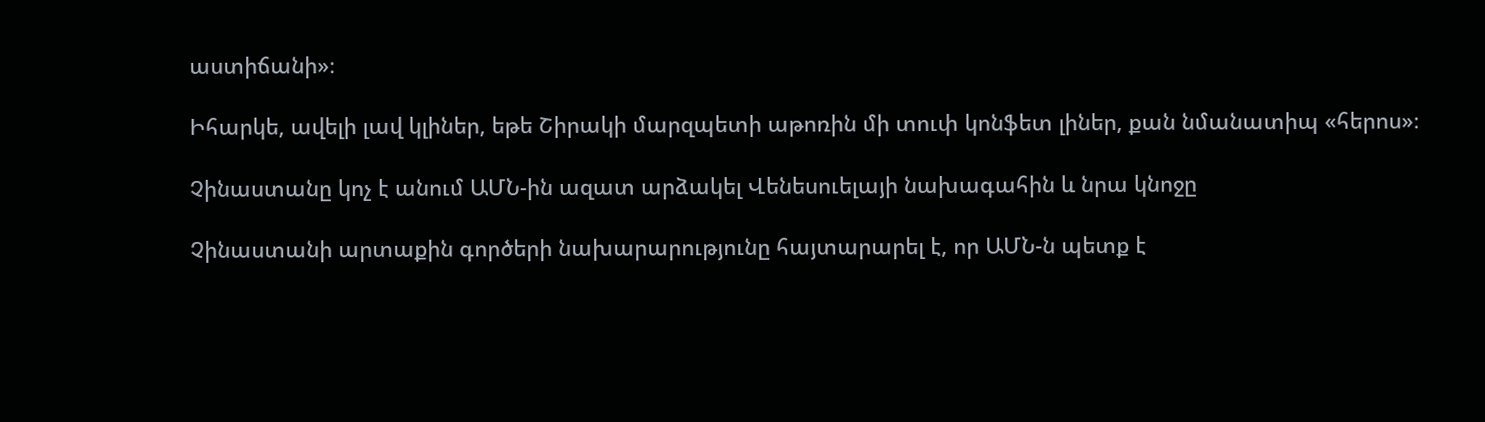աստիճանի»։

Իհարկե, ավելի լավ կլիներ, եթե Շիրակի մարզպետի աթոռին մի տուփ կոնֆետ լիներ, քան նմանատիպ «հերոս»։

Չինաստանը կոչ է անում ԱՄՆ-ին ազատ արձակել Վենեսուելայի նախագահին և նրա կնոջը

Չինաստանի արտաքին գործերի նախարարությունը հայտարարել է, որ ԱՄՆ-ն պետք է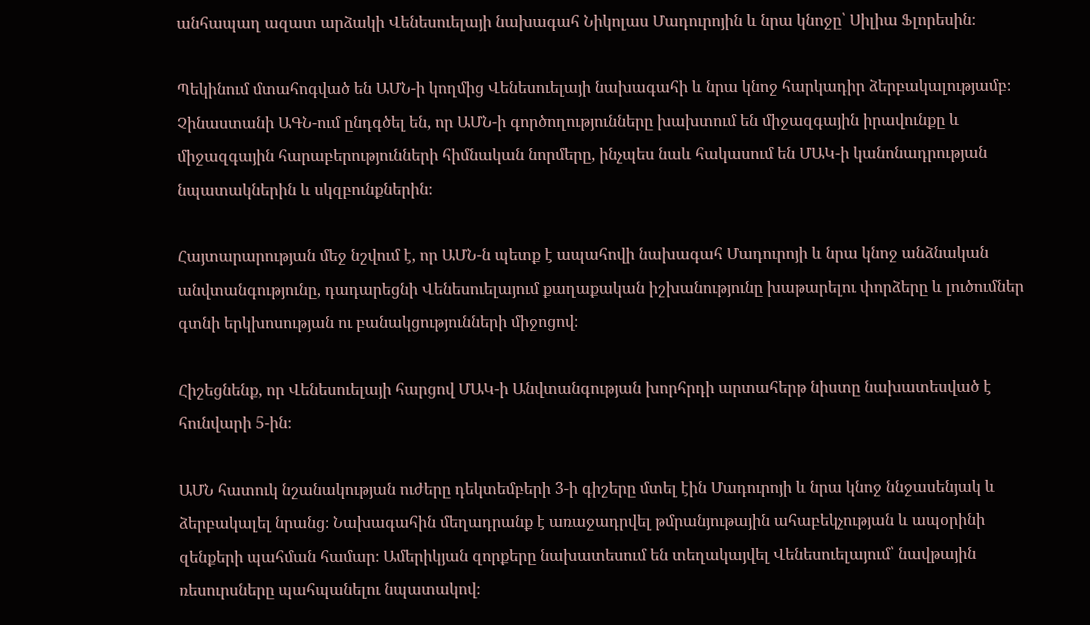անհապաղ ազատ արձակի Վենեսուելայի նախագահ Նիկոլաս Մադուրոյին և նրա կնոջը՝ Սիլիա Ֆլորեսին։

Պեկինում մտահոգված են ԱՄՆ-ի կողմից Վենեսուելայի նախագահի և նրա կնոջ հարկադիր ձերբակալությամբ։ Չինաստանի ԱԳՆ-ում ընդգծել են, որ ԱՄՆ-ի գործողությունները խախտում են միջազգային իրավունքը և միջազգային հարաբերությունների հիմնական նորմերը, ինչպես նաև հակասում են ՄԱԿ-ի կանոնադրության նպատակներին և սկզբունքներին։

Հայտարարության մեջ նշվում է, որ ԱՄՆ-ն պետք է ապահովի նախագահ Մադուրոյի և նրա կնոջ անձնական անվտանգությունը, դադարեցնի Վենեսուելայում քաղաքական իշխանությունը խաթարելու փորձերը և լուծումներ գտնի երկխոսության ու բանակցությունների միջոցով։

Հիշեցնենք, որ Վենեսուելայի հարցով ՄԱԿ-ի Անվտանգության խորհրդի արտահերթ նիստը նախատեսված է հունվարի 5-ին։

ԱՄՆ հատուկ նշանակության ուժերը դեկտեմբերի 3-ի գիշերը մտել էին Մադուրոյի և նրա կնոջ ննջասենյակ և ձերբակալել նրանց։ Նախագահին մեղադրանք է առաջադրվել թմրանյութային ահաբեկչության և ապօրինի զենքերի պահման համար։ Ամերիկյան զորքերը նախատեսում են տեղակայվել Վենեսուելայում՝ նավթային ռեսուրսները պահպանելու նպատակով։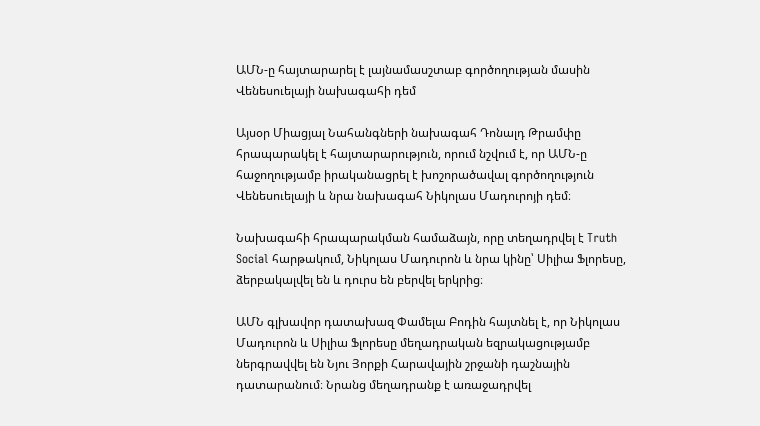ԱՄՆ-ը հայտարարել է լայնամասշտաբ գործողության մասին Վենեսուելայի նախագահի դեմ

Այսօր Միացյալ Նահանգների նախագահ Դոնալդ Թրամփը հրապարակել է հայտարարություն, որում նշվում է, որ ԱՄՆ-ը հաջողությամբ իրականացրել է խոշորածավալ գործողություն Վենեսուելայի և նրա նախագահ Նիկոլաս Մադուրոյի դեմ։

Նախագահի հրապարակման համաձայն, որը տեղադրվել է Truth Social հարթակում, Նիկոլաս Մադուրոն և նրա կինը՝ Սիլիա Ֆլորեսը, ձերբակալվել են և դուրս են բերվել երկրից։

ԱՄՆ գլխավոր դատախազ Փամելա Բոդին հայտնել է, որ Նիկոլաս Մադուրոն և Սիլիա Ֆլորեսը մեղադրական եզրակացությամբ ներգրավվել են Նյու Յորքի Հարավային շրջանի դաշնային դատարանում։ Նրանց մեղադրանք է առաջադրվել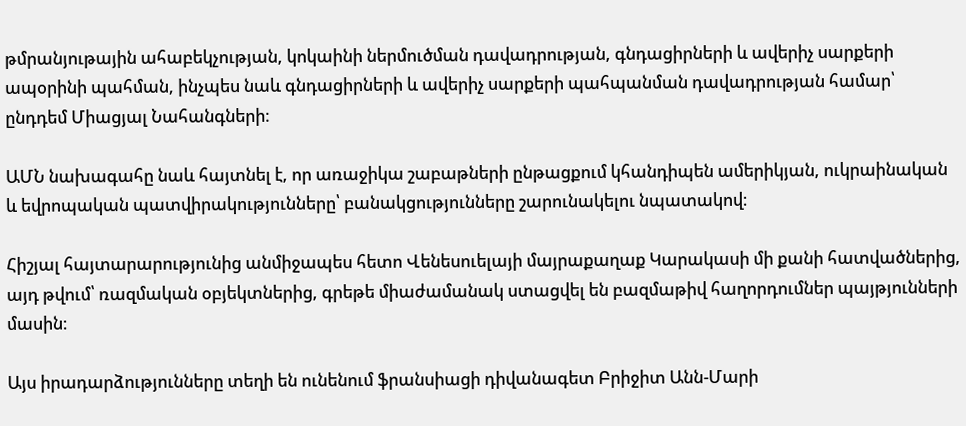թմրանյութային ահաբեկչության, կոկաինի ներմուծման դավադրության, գնդացիրների և ավերիչ սարքերի ապօրինի պահման, ինչպես նաև գնդացիրների և ավերիչ սարքերի պահպանման դավադրության համար՝ ընդդեմ Միացյալ Նահանգների։

ԱՄՆ նախագահը նաև հայտնել է, որ առաջիկա շաբաթների ընթացքում կհանդիպեն ամերիկյան, ուկրաինական և եվրոպական պատվիրակությունները՝ բանակցությունները շարունակելու նպատակով։

Հիշյալ հայտարարությունից անմիջապես հետո Վենեսուելայի մայրաքաղաք Կարակասի մի քանի հատվածներից, այդ թվում՝ ռազմական օբյեկտներից, գրեթե միաժամանակ ստացվել են բազմաթիվ հաղորդումներ պայթյունների մասին։

Այս իրադարձությունները տեղի են ունենում ֆրանսիացի դիվանագետ Բրիջիտ Անն-Մարի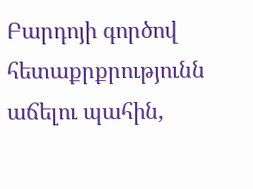Բարդոյի գործով հետաքրքրությունն աճելու պահին,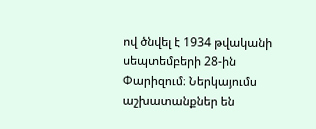ով ծնվել է 1934 թվականի սեպտեմբերի 28-ին Փարիզում։ Ներկայումս աշխատանքներ են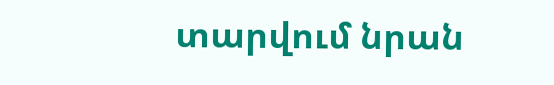տարվում նրան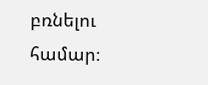բռնելու համար։